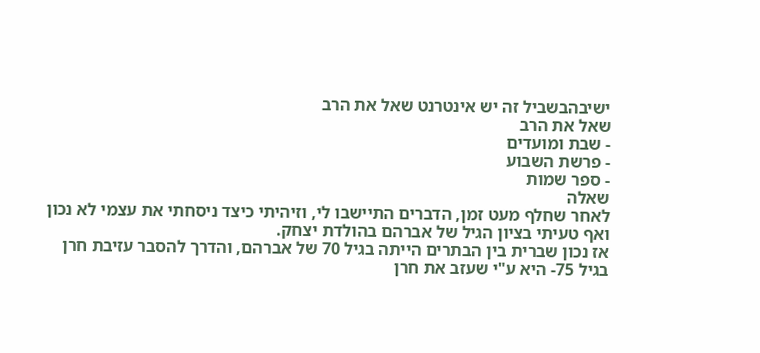ישיבהבשביל זה יש אינטרנט שאל את הרב
שאל את הרב
- שבת ומועדים
- פרשת השבוע
- ספר שמות
שאלה
לאחר שחלף מעט זמן, הדברים התיישבו לי, וזיהיתי כיצד ניסחתי את עצמי לא נכון ואף טעיתי בציון הגיל של אברהם בהולדת יצחק.
אז נכון שברית בין הבתרים הייתה בגיל 70 של אברהם, והדרך להסבר עזיבת חרן בגיל 75- היא ע"י שעזב את חרן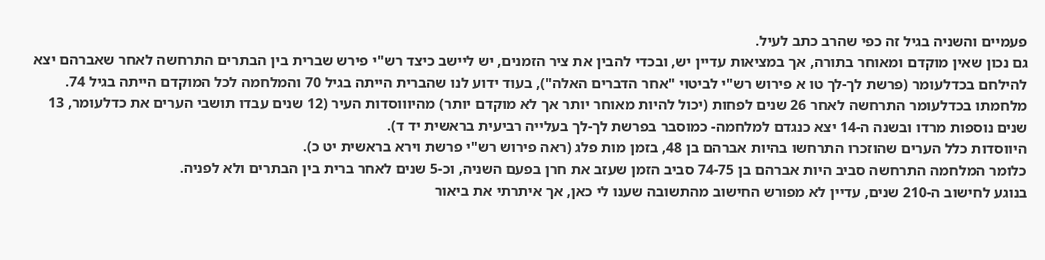פעמיים והשניה בגיל זה כפי שהרב כתב לעיל.
גם נכון שאין מוקדם ומאוחר בתורה, אך במציאות עדיין יש, ובכדי להבין את ציר הזמנים, יש ליישב כיצד רש"י פירש שברית בין הבתרים התרחשה לאחר שאברהם יצא להילחם בכדלעומר (פרשת לך-לך טו א פירוש רש"י לביטוי "אחר הדברים האלה"), בעוד ידוע לנו שהברית הייתה בגיל 70 והמלחמה לכל המוקדם הייתה בגיל 74.
מלחמתו בכדלעומר התרחשה לאחר 26 שנים לפחות (יכול להיות מאוחר יותר אך לא מוקדם יותר) מהיוווסדות העיר (12 שנים עבדו תושבי הערים את כדלעומר, 13 שנים נוספות מרדו ובשנה ה-14 יצא כנגדם למלחמה- כמוסבר בפרשת לך-לך בעלייה רביעית בראשית יד ד).
היווסדות כלל הערים שהוזכרו התרחשו בהיות אברהם בן 48, בזמן מות פלג (ראה פירוש רש"י פרשת וירא בראשית יט כ).
כלומר המלחמה התרחשה סביב היות אברהם בן 74-75 סביב הזמן שעזב את חרן בפעם השניה, וכ-5 שנים לאחר ברית בין הבתרים ולא לפניה.
בנוגע לחישוב ה-210 שנים, עדיין לא מפורש החישוב מהתשובה שענו לי כאן, אך איתרתי את ביאור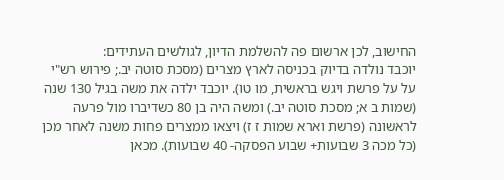החישוב, לכן ארשום פה להשלמת הדיון, לגולשים העתידים:
יוכבד נולדה בדיוק בכניסה לארץ מצרים (מסכת סוטה יב.; פירוש רש"י על על פרשת ויגש בראשית, מו טו). יוכבד ילדה את משה בגיל 130 שנה (שמות ב א; מסכת סוטה יב.) ומשה היה בן 80 כשדיברו מול פרעה לראשונה (פרשת וארא שמות ז ז) ויצאו ממצרים פחות משנה לאחר מכן (כל מכה 3 שבועות+ שבוע הפסקה- 40 שבועות). מכאן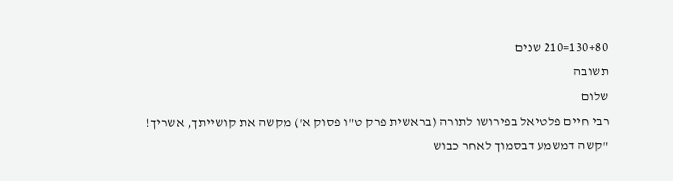130+80=210 שנים
תשובה
שלום
רבי חיים פלטיאל בפירושו לתורה (בראשית פרק ט"ו פסוק א') מקשה את קושייתך, אשריך!
"קשה דמשמע דבסמוך לאחר כבוש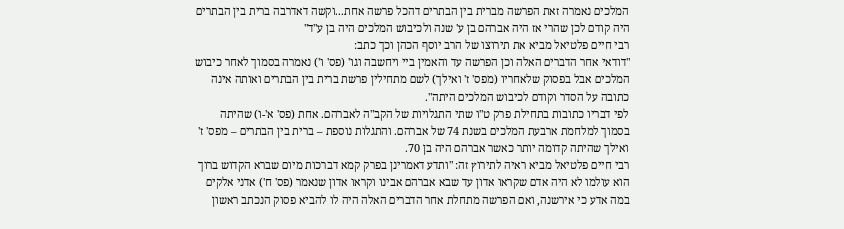המלכים נאמרה זאת הפרשה מברית בין הבתרים דהכל פרשה אחת...וקשה דאדרבה ברית בין הבתרים היה קודם לכן שהרי אז היה אברהם בן ע' שנה ולכיבוש המלכים היה בן ע"ד"
רבי חיים פלטיאל מביא את תירוצו של הרב יוסף הכהן וכך כתב:
"דודאי אחר הדברים האלה וכן הפרשה עד והאמין ביי ויחשבה וגו' (פס' ו') נאמרה בסמוך לאחר כיבוש המלכים אבל בפסוק שלאחריו (מפס' ז' ואילך) לשם מתחילין פרשת ברית בין הבתרים ואותה אינה כתובה על הסדר וקודם לכיבוש המלכים היתה".
לפי דבריו כתובות בתחילת פרק ט"ו שתי התגלויות של הקב"ה לאברהם. אחת (פס' א'-ו) שהיתה בסמוך למלחמת ארבעת המלכים בשנת 74 של אברהם. והתגלות נוספת – ברית בין הבתרים – מפס' ז' ואילך שהיתה קדומה יותר כאשר אברהם היה בן 70.
רבי חיים פלטיאל מביא ראיה לתירוץ זה: "ותדע דאמרינן בפרק קמא דברכות מיום שברא הקדוש ברוך הוא עולמו לא היה אדם שקראו אדון עד שבא אברהם אבינו וקראו אדון שנאמר (פס' ח') אדני אלקים במה אדע כי אירשנה, ואם הפרשה מתחלת אחר הדברים האלה היה לו להביא פסוק הנכתב ראשון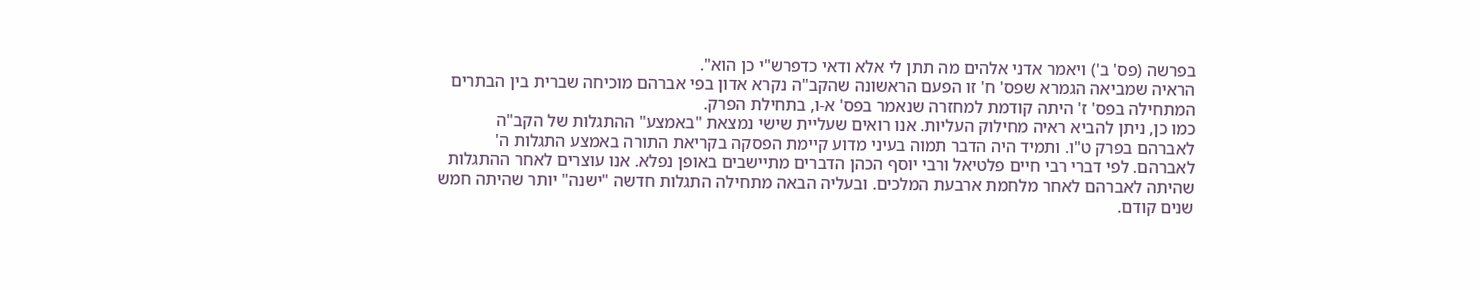בפרשה (פס' ב') ויאמר אדני אלהים מה תתן לי אלא ודאי כדפרש"י כן הוא".
הראיה שמביאה הגמרא שפס' ח' זו הפעם הראשונה שהקב"ה נקרא אדון בפי אברהם מוכיחה שברית בין הבתרים המתחילה בפס' ז' היתה קודמת למחזרה שנאמר בפס' א-ו, בתחילת הפרק.
כמו כן, ניתן להביא ראיה מחילוק העליות. אנו רואים שעליית שישי נמצאת "באמצע" ההתגלות של הקב"ה לאברהם בפרק ט"ו. ותמיד היה הדבר תמוה בעיני מדוע קיימת הפסקה בקריאת התורה באמצע התגלות ה' לאברהם. לפי דברי רבי חיים פלטיאל ורבי יוסף הכהן הדברים מתיישבים באופן נפלא. אנו עוצרים לאחר ההתגלות שהיתה לאברהם לאחר מלחמת ארבעת המלכים. ובעליה הבאה מתחילה התגלות חדשה "ישנה" יותר שהיתה חמש שנים קודם.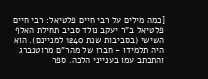[כמה מילים על רבי חיים פלטיאל: רבי חיים פלטיאל ב"ר יעקב נולד סביב תחילת האלף השישי (בסביבות שנת 1240 למניינם). הוא היה תלמידו - חברו של מהר"ם מרוטנברג והתכתב עמו בענייני הלכה. ספר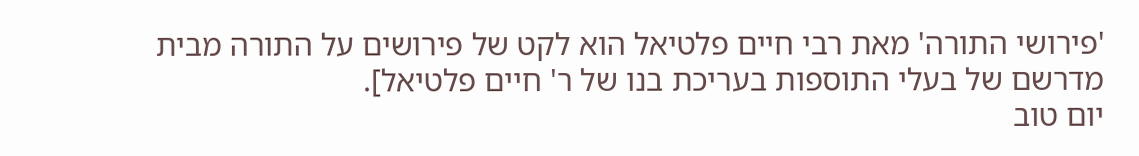'פירושי התורה' מאת רבי חיים פלטיאל הוא לקט של פירושים על התורה מבית מדרשם של בעלי התוספות בעריכת בנו של ר' חיים פלטיאל].
יום טוב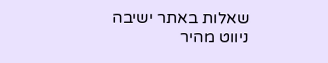שאלות באתר ישיבה
ניווט מהיר